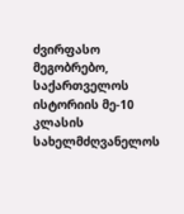ძვირფასო მეგობრებო, საქართველოს ისტორიის მე-10 კლასის სახელმძღვანელოს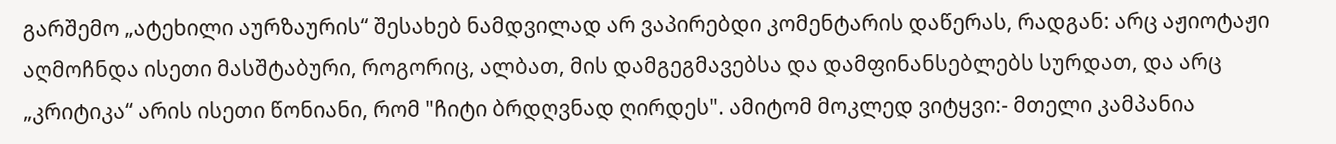გარშემო „ატეხილი აურზაურის“ შესახებ ნამდვილად არ ვაპირებდი კომენტარის დაწერას, რადგან: არც აჟიოტაჟი აღმოჩნდა ისეთი მასშტაბური, როგორიც, ალბათ, მის დამგეგმავებსა და დამფინანსებლებს სურდათ, და არც „კრიტიკა“ არის ისეთი წონიანი, რომ "ჩიტი ბრდღვნად ღირდეს". ამიტომ მოკლედ ვიტყვი:- მთელი კამპანია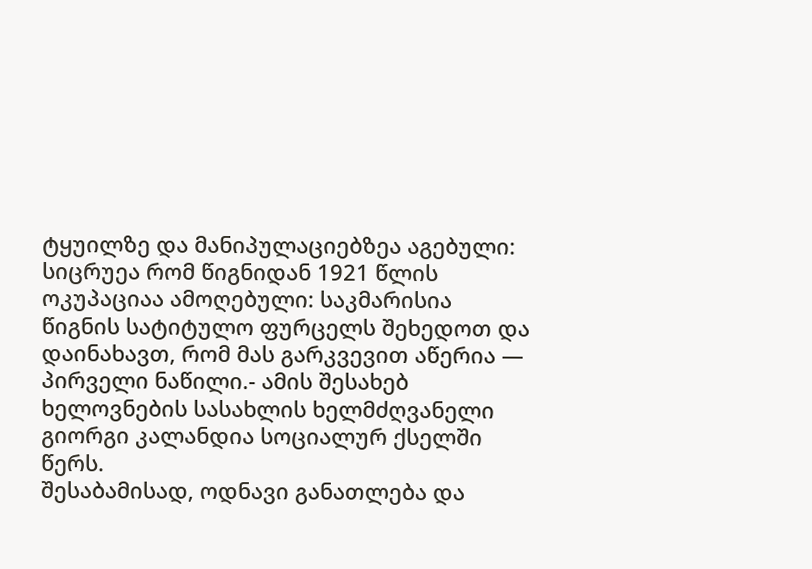ტყუილზე და მანიპულაციებზეა აგებული: სიცრუეა რომ წიგნიდან 1921 წლის ოკუპაციაა ამოღებული: საკმარისია წიგნის სატიტულო ფურცელს შეხედოთ და დაინახავთ, რომ მას გარკვევით აწერია — პირველი ნაწილი.- ამის შესახებ ხელოვნების სასახლის ხელმძღვანელი გიორგი კალანდია სოციალურ ქსელში წერს.
შესაბამისად, ოდნავი განათლება და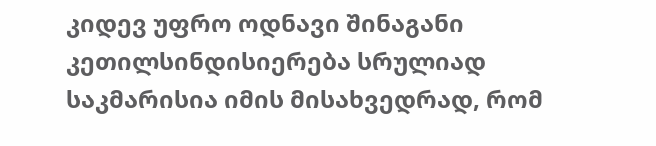კიდევ უფრო ოდნავი შინაგანი კეთილსინდისიერება სრულიად საკმარისია იმის მისახვედრად, რომ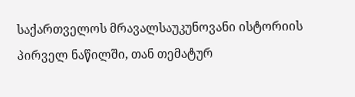საქართველოს მრავალსაუკუნოვანი ისტორიის პირველ ნაწილში, თან თემატურ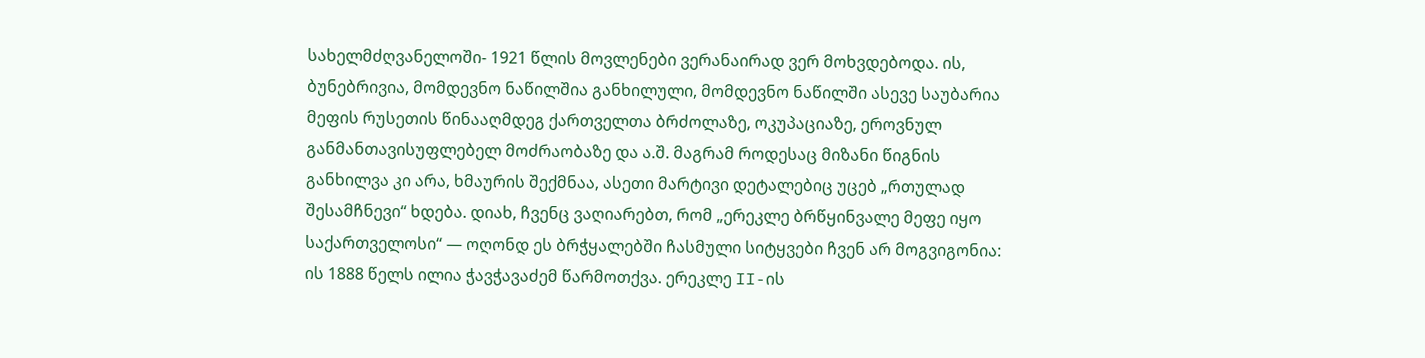სახელმძღვანელოში- 1921 წლის მოვლენები ვერანაირად ვერ მოხვდებოდა. ის, ბუნებრივია, მომდევნო ნაწილშია განხილული, მომდევნო ნაწილში ასევე საუბარია მეფის რუსეთის წინააღმდეგ ქართველთა ბრძოლაზე, ოკუპაციაზე, ეროვნულ განმანთავისუფლებელ მოძრაობაზე და ა.შ. მაგრამ როდესაც მიზანი წიგნის განხილვა კი არა, ხმაურის შექმნაა, ასეთი მარტივი დეტალებიც უცებ „რთულად შესამჩნევი“ ხდება. დიახ, ჩვენც ვაღიარებთ, რომ „ერეკლე ბრწყინვალე მეფე იყო საქართველოსი“ — ოღონდ ეს ბრჭყალებში ჩასმული სიტყვები ჩვენ არ მოგვიგონია: ის 1888 წელს ილია ჭავჭავაძემ წარმოთქვა. ერეკლე II-ის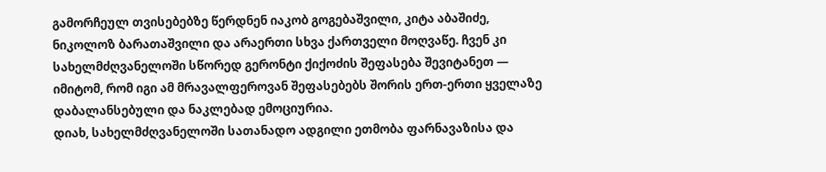გამორჩეულ თვისებებზე წერდნენ იაკობ გოგებაშვილი, კიტა აბაშიძე, ნიკოლოზ ბარათაშვილი და არაერთი სხვა ქართველი მოღვაწე. ჩვენ კი სახელმძღვანელოში სწორედ გერონტი ქიქოძის შეფასება შევიტანეთ — იმიტომ, რომ იგი ამ მრავალფეროვან შეფასებებს შორის ერთ-ერთი ყველაზე დაბალანსებული და ნაკლებად ემოციურია.
დიახ, სახელმძღვანელოში სათანადო ადგილი ეთმობა ფარნავაზისა და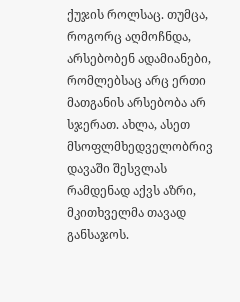ქუჯის როლსაც. თუმცა, როგორც აღმოჩნდა, არსებობენ ადამიანები, რომლებსაც არც ერთი მათგანის არსებობა არ სჯერათ. ახლა, ასეთ მსოფლმხედველობრივ დავაში შესვლას რამდენად აქვს აზრი, მკითხველმა თავად განსაჯოს.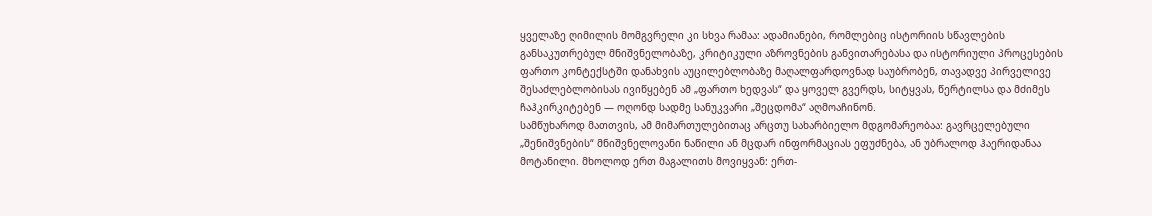ყველაზე ღიმილის მომგვრელი კი სხვა რამაა: ადამიანები, რომლებიც ისტორიის სწავლების განსაკუთრებულ მნიშვნელობაზე, კრიტიკული აზროვნების განვითარებასა და ისტორიული პროცესების ფართო კონტექსტში დანახვის აუცილებლობაზე მაღალფარდოვნად საუბრობენ, თავადვე პირველივე შესაძლებლობისას ივიწყებენ ამ „ფართო ხედვას“ და ყოველ გვერდს, სიტყვას, წერტილსა და მძიმეს ჩაჰკირკიტებენ — ოღონდ სადმე სანუკვარი „შეცდომა“ აღმოაჩინონ.
სამწუხაროდ მათთვის, ამ მიმართულებითაც არცთუ სახარბიელო მდგომარეობაა: გავრცელებული „შენიშვნების“ მნიშვნელოვანი ნაწილი ან მცდარ ინფორმაციას ეფუძნება, ან უბრალოდ ჰაერიდანაა მოტანილი. მხოლოდ ერთ მაგალითს მოვიყვან: ერთ-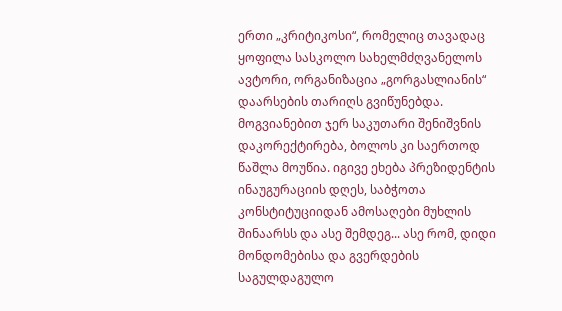ერთი „კრიტიკოსი“, რომელიც თავადაც ყოფილა სასკოლო სახელმძღვანელოს ავტორი, ორგანიზაცია „გორგასლიანის“ დაარსების თარიღს გვიწუნებდა. მოგვიანებით ჯერ საკუთარი შენიშვნის დაკორექტირება, ბოლოს კი საერთოდ წაშლა მოუწია. იგივე ეხება პრეზიდენტის ინაუგურაციის დღეს, საბჭოთა კონსტიტუციიდან ამოსაღები მუხლის შინაარსს და ასე შემდეგ... ასე რომ, დიდი მონდომებისა და გვერდების საგულდაგულო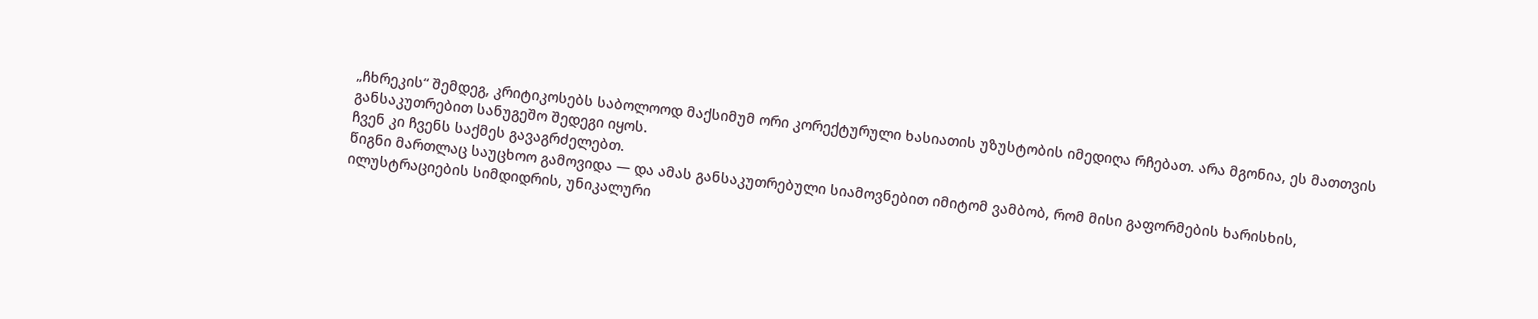„ჩხრეკის“ შემდეგ, კრიტიკოსებს საბოლოოდ მაქსიმუმ ორი კორექტურული ხასიათის უზუსტობის იმედიღა რჩებათ. არა მგონია, ეს მათთვის განსაკუთრებით სანუგეშო შედეგი იყოს.
ჩვენ კი ჩვენს საქმეს გავაგრძელებთ.
წიგნი მართლაც საუცხოო გამოვიდა — და ამას განსაკუთრებული სიამოვნებით იმიტომ ვამბობ, რომ მისი გაფორმების ხარისხის, ილუსტრაციების სიმდიდრის, უნიკალური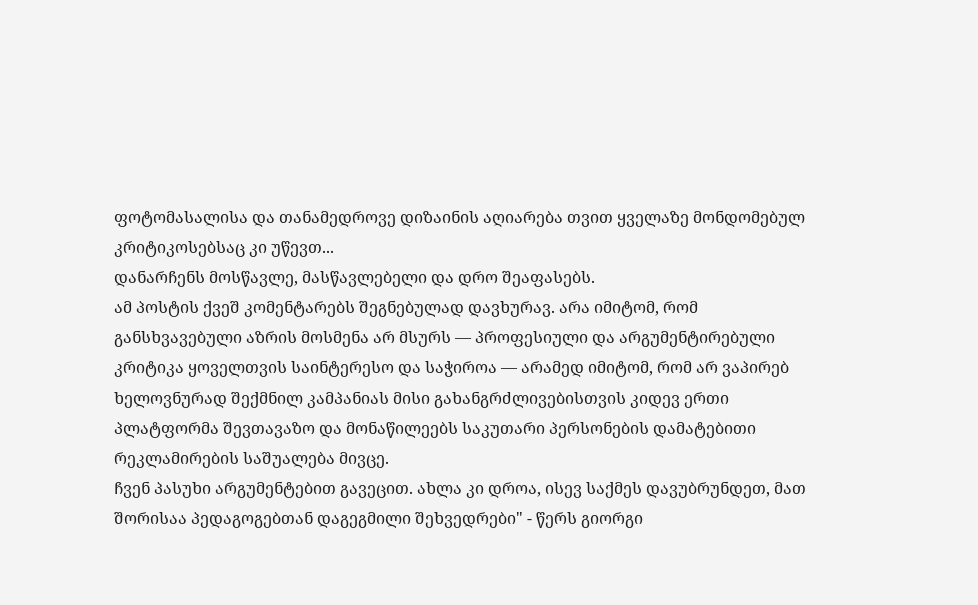ფოტომასალისა და თანამედროვე დიზაინის აღიარება თვით ყველაზე მონდომებულ კრიტიკოსებსაც კი უწევთ...
დანარჩენს მოსწავლე, მასწავლებელი და დრო შეაფასებს.
ამ პოსტის ქვეშ კომენტარებს შეგნებულად დავხურავ. არა იმიტომ, რომ განსხვავებული აზრის მოსმენა არ მსურს — პროფესიული და არგუმენტირებული კრიტიკა ყოველთვის საინტერესო და საჭიროა — არამედ იმიტომ, რომ არ ვაპირებ ხელოვნურად შექმნილ კამპანიას მისი გახანგრძლივებისთვის კიდევ ერთი პლატფორმა შევთავაზო და მონაწილეებს საკუთარი პერსონების დამატებითი რეკლამირების საშუალება მივცე.
ჩვენ პასუხი არგუმენტებით გავეცით. ახლა კი დროა, ისევ საქმეს დავუბრუნდეთ, მათ შორისაა პედაგოგებთან დაგეგმილი შეხვედრები" - წერს გიორგი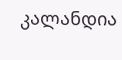კალანდია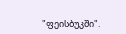"ფეისბუკში".